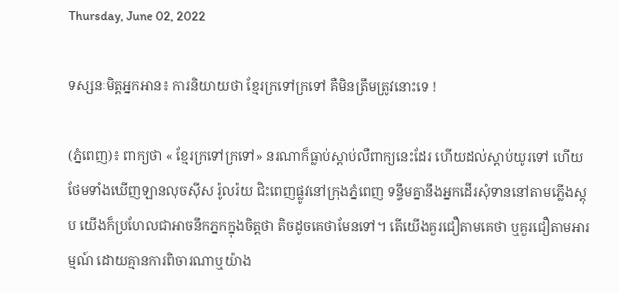Thursday, June 02, 2022

ទស្សនៈមិត្តអ្នកអាន៖ ការនិយាយថា ខ្មែរក្រទៅក្រទៅ គឺមិនត្រឹមត្រូវនោះទេ !

(ភ្នំពេញ)៖ ពាក្យថា « ខ្មែរក្រទៅក្រទៅ» នរណាក៏ធ្លាប់ស្តាប់លឺពាក្យនេះដែរ ហើយដល់ស្តាប់យូរទៅ ហើយថែមទាំងឃើញឡានលុចស៊ីស រ៉ូលរ៉យ ជិះពេញផ្លូវនៅក្រុងភ្នំពេញ ទន្ទឹមគ្នានឹងអ្នកដើរសុំទាននៅតាមភ្លើងស្តុប យើងក៏ប្រហែលជាអាចនឹកភ្នកក្នុងចិត្តថា តិចដូចគេថាមែនទៅ។ តើយើងគួរជឿតាមគេថា ឬគួរជឿតាមអារម្មណ៍ ដោយគ្មានការពិចារណាឬយ៉ាង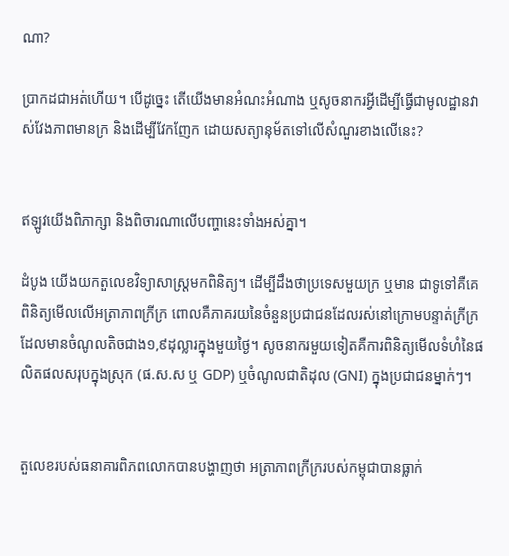ណា?

ប្រាកដជាអត់ហើយ។ បើដូច្នេះ តើយើងមានអំណះអំណាង ឬសូចនាករអ្វីដើម្បីធ្វើជាមូលដ្ឋានវាស់វែងភាពមានក្រ និងដើម្បីវែកញែក ដោយសត្យានុម័តទៅលើសំណួរខាងលើនេះ?


ឥឡូវយើងពិភាក្សា និងពិចារណាលើបញ្ហានេះទាំងអស់គ្នា។

ដំបូង យើងយកតួលេខវិទ្យាសាស្ត្រមកពិនិត្យ។ ដើម្បីដឹងថាប្រទេសមួយក្រ ឬមាន ជាទូទៅគឺគេពិនិត្យមើលលើអត្រាភាពក្រីក្រ ពោលគឺភាគរយនៃចំនួនប្រជាជនដែលរស់នៅក្រោមបន្ទាត់ក្រីក្រ ដែលមានចំណូលតិចជាង១,៩ដុល្លារក្នុងមួយថ្ងៃ។ សូចនាករមួយទៀតគឺការពិនិត្យមើលទំហំនៃផលិតផលសរុបក្នុងស្រុក (ផ.ស.ស ឬ GDP) ឬចំណូលជាតិដុល (GNI) ក្នុងប្រជាជនម្នាក់ៗ។


តួលេខរបស់ធនាគារពិភពលោកបានបង្ហាញថា អត្រាភាពក្រីក្ររបស់កម្ពុជាបានធ្លាក់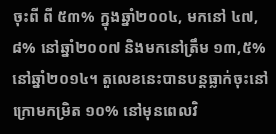ចុះពី ពី ៥៣% ក្នុងឆ្នាំ២០០៤, មកនៅ ៤៧,៨% នៅឆ្នាំ២០០៧ និងមកនៅត្រឹម ១៣,៥%នៅឆ្នាំ២០១៤។ តួលេខនេះបានបន្តធ្លាក់ចុះនៅក្រោមកម្រិត ១០% នៅមុនពេលវិ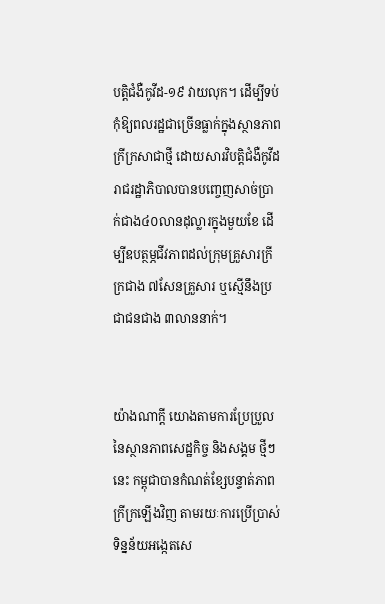បត្តិជំងឺកូវីដ-១៩ វាយលុក។ ដើម្បីទប់កុំឱ្យពលរដ្ឋជាច្រើនធ្លាក់ក្នុងស្ថានភាពក្រីក្រសាជាថ្មី ដោយសារវិបត្តិជំងឺកូវីដ រាជរដ្ឋាភិបាលបានបញ្ចេញសាច់ប្រាក់ជាង៤០លានដុល្លារក្នុងមួយខែ ដើម្បីឧបត្ថម្ភជីវភាពដល់ក្រុមគ្រួសារក្រីក្រជាង ៧សែនគ្រួសារ ឬស្មើនឹងប្រជាជនជាង ៣លាននាក់។


យ៉ាងណាក្តី យោងតាមការប្រែប្រួលនៃស្ថានភាពសេដ្ឋកិច្ច និងសង្គម ថ្មីៗនេះ កម្ពុជាបានកំណត់ខ្សែបន្ទាត់ភាពក្រីក្រឡើងវិញ តាមរយៈការប្រើប្រាស់ទិន្នន័យអង្កេតសេ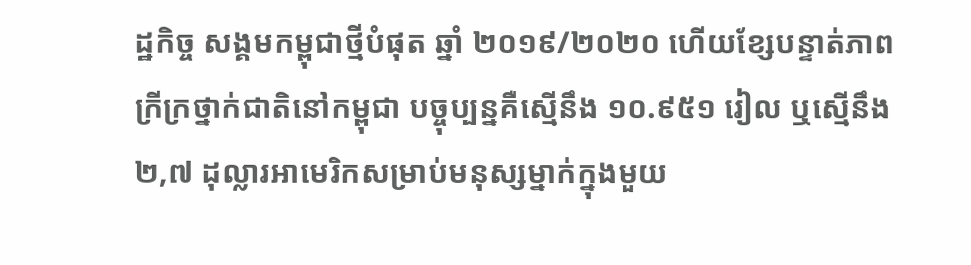ដ្ឋកិច្ច សង្គមកម្ពុជាថ្មីបំផុត ឆ្នាំ ២០១៩/២០២០ ហើយខ្សែបន្ទាត់ភាពក្រីក្រថ្នាក់ជាតិនៅកម្ពុជា បច្ចុប្បន្នគឺស្មើនឹង ១០.៩៥១ រៀល ឬស្មើនឹង ២,៧ ដុល្លារអាមេរិកសម្រាប់មនុស្សម្នាក់ក្នុងមួយ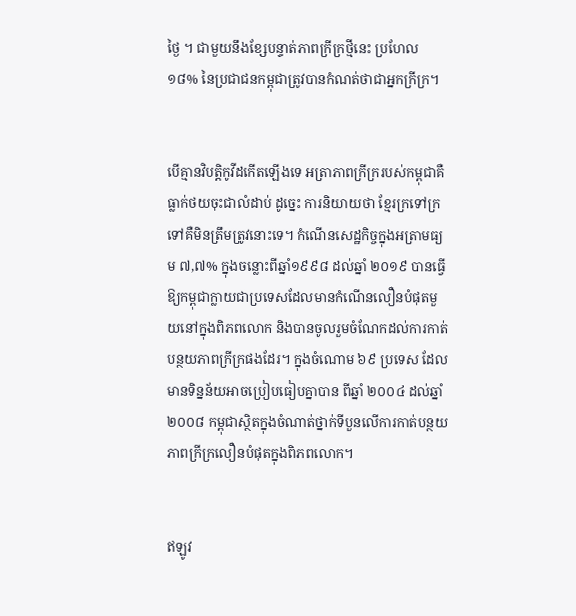ថ្ងៃ ។ ជាមួយនឹងខ្សែបន្ទាត់ភាពក្រីក្រថ្មីនេះ ប្រហែល ១៨% នៃប្រជាជនកម្ពុជាត្រូវបានកំណត់ថាជាអ្នកក្រីក្រ។


បើគ្មានវិបត្តិកូវីដកើតឡើងទេ អត្រាភាពក្រីក្ររបស់កម្ពុជាគឺធ្លាក់ថយចុះជាលំដាប់ ដូច្នេះ ការនិយាយថា ខ្មែរក្រទៅក្រទៅគឺមិនត្រឹមត្រូវនោះទេ។ កំណើនសេដ្ឋកិច្ចក្នុងអត្រាមធ្យម ៧,៧% ក្នុងចន្លោះពីឆ្នាំ១៩៩៨ ដល់ឆ្នាំ ២០១៩ បានធ្វើឱ្យកម្ពុជាក្លាយជាប្រទេសដែលមានកំណើនលឿនបំផុតមួយនៅក្នុងពិភពលោក និងបានចូលរួមចំណែកដល់ការកាត់បន្ថយភាពក្រីក្រផងដែរ។ ក្នុងចំណោម ៦៩ ប្រទេស ដែលមានទិន្នន័យអាចប្រៀបធៀបគ្នាបាន ពីឆ្នាំ ២០០៤ ដល់ឆ្នាំ ២០០៨ កម្ពុជាស្ថិតក្នុងចំណាត់ថ្នាក់ទីបួនលើការកាត់បន្ថយភាពក្រីក្រលឿនបំផុតក្នុងពិភពលោក។


ឥឡូវ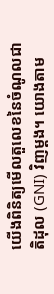យើងពិនិត្យមើលតួលេខនៃចំណូលជាតិដុល (GNI) វិញម្តង។ យោងតាម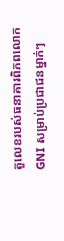តួលេខរបស់ធនាគារពិភពលោក GNI សម្រាប់ប្រជាជនម្នាក់ៗ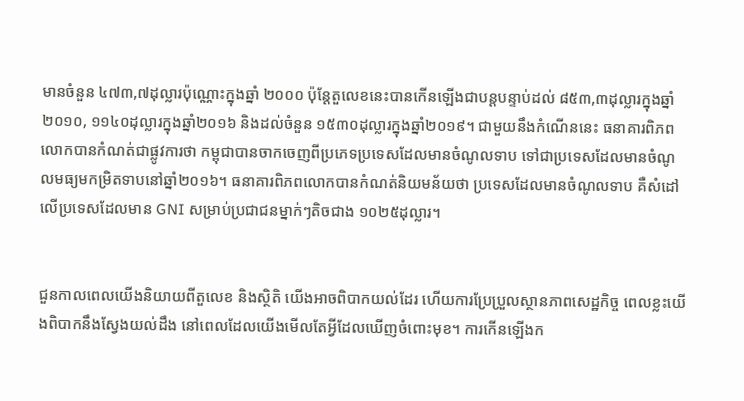មានចំនួន ៤៧៣,៧ដុល្លារប៉ុណ្ណោះក្នុងឆ្នាំ ២០០០ ប៉ុន្តែតួលេខនេះបានកើនឡើងជាបន្តបន្ទាប់ដល់ ៨៥៣,៣ដុល្លារក្នុងឆ្នាំ២០១០, ១១៤០ដុល្លារក្នុងឆ្នាំ២០១៦ និងដល់ចំនួន ១៥៣០ដុល្លារក្នុងឆ្នាំ២០១៩។ ជាមួយនឹងកំណើននេះ ធនាគារពិភពលោកបានកំណត់ជាផ្លូវការថា កម្ពុជាបានចាកចេញពីប្រភេទប្រទេសដែលមានចំណូលទាប ទៅជាប្រទេសដែលមានចំណូលមធ្យមកម្រិតទាបនៅឆ្នាំ២០១៦។ ធនាគារពិភពលោកបានកំណត់និយមន័យថា ប្រទេសដែលមានចំណូលទាប គឺសំដៅលើប្រទេសដែលមាន GNI សម្រាប់ប្រជាជនម្នាក់ៗតិចជាង ១០២៥ដុល្លារ។


ជួនកាលពេលយើងនិយាយពីតួលេខ និងស្ថិតិ យើងអាចពិបាកយល់ដែរ ហើយការប្រែប្រួលស្ថានភាពសេដ្ឋកិច្ច ពេលខ្លះយើងពិបាកនឹងស្វែងយល់ដឹង នៅពេលដែលយើងមើលតែអ្វីដែលឃើញចំពោះមុខ។ ការកើនឡើងក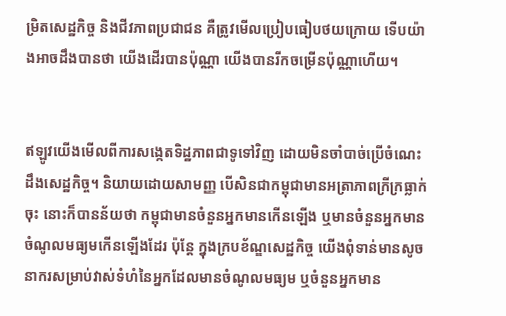ម្រិតសេដ្ឋកិច្ច និងជីវភាពប្រជាជន គឺត្រូវមើលប្រៀបធៀបថយក្រោយ ទើបយ៉ាងអាចដឹងបានថា យើងដើរបានប៉ុណ្ណា យើងបានរីកចម្រើនប៉ុណ្ណាហើយ។


ឥឡូវយើងមើលពីការសង្កេតទិដ្ឋភាពជាទូទៅវិញ ដោយមិនចាំបាច់ប្រើចំណេះដឹងសេដ្ឋកិច្ច។ និយាយដោយសាមញ្ញ បើសិនជាកម្ពុជាមានអត្រាភាពក្រីក្រធ្លាក់ចុះ នោះក៏បានន័យថា កម្ពុជាមានចំនួនអ្នកមានកើនឡើង ឬមានចំនួនអ្នកមានចំណូលមធ្យមកើនឡើងដែរ ប៉ុន្តែ ក្នុងក្របខ័ណ្ឌសេដ្ឋកិច្ច យើងពុំទាន់មានសូចនាករសម្រាប់វាស់ទំហំនៃអ្នកដែលមានចំណូលមធ្យម ឬចំនួនអ្នកមាន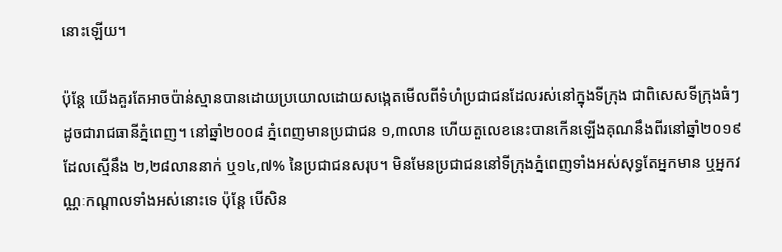នោះឡើយ។

ប៉ុន្តែ យើងគួរតែអាចប៉ាន់ស្មានបានដោយប្រយោលដោយសង្កេតមើលពីទំហំប្រជាជនដែលរស់នៅក្នុងទីក្រុង ជាពិសេសទីក្រុងធំៗ ដូចជារាជធានីភ្នំពេញ។ នៅឆ្នាំ២០០៨ ភ្នំពេញមានប្រជាជន ១,៣លាន ហើយតួលេខនេះបានកើនឡើងគុណនឹងពីរនៅឆ្នាំ២០១៩ ដែលស្មើនឹង ២,២៨លាននាក់ ឬ១៤,៧% នៃប្រជាជនសរុប។ មិនមែនប្រជាជននៅទីក្រុងភ្នំពេញទាំងអស់សុទ្ធតែអ្នកមាន ឬអ្នកវណ្ណៈកណ្តាលទាំងអស់នោះទេ ប៉ុន្តែ បើសិន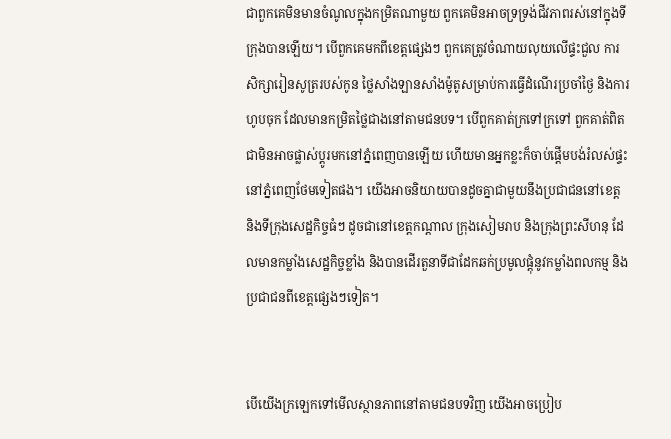ជាពួកគេមិនមានចំណូលក្នុងកម្រិតណាមួយ ពួកគេមិនអាចទ្រទ្រង់ជីវភាពរស់នៅក្នុងទីក្រុងបានឡើយ។ បើពួកគេមកពីខេត្តផ្សេងៗ ពួកគេត្រូវចំណាយលុយលើផ្ទះជួល ការសិក្សារៀនសូត្ររបស់កូន ថ្លៃសាំងឡានសាំងម៉ូតូសម្រាប់ការធ្វើដំណើរប្រចាំថ្ងៃ និងការហូបចុក ដែលមានកម្រិតថ្លៃជាងនៅតាមជនបទ។ បើពួកគាត់ក្រទៅក្រទៅ ពួកគាត់ពិតជាមិនអាចផ្លាស់ប្តូរមកនៅភ្នំពេញបានឡើយ ហើយមានអ្នកខ្លះក៏ចាប់ផ្តើមបង់រំលស់ផ្ទះនៅភ្នំពេញថែមទៀតផង។ យើងអាចនិយាយបានដូចគ្នាជាមួយនឹងប្រជាជននៅខេត្ត និងទីក្រុងសេដ្ឋកិច្ចធំៗ ដូចជានៅខេត្តកណ្តាល ក្រុងសៀមរាប និងក្រុងព្រះសីហនុ ដែលមានកម្លាំងសេដ្ឋកិច្ចខ្លាំង និងបានដើរតួនាទីជាដែកឆក់ប្រមូលផ្តុំនូវកម្លាំងពលកម្ម និងប្រជាជនពីខេត្តផ្សេងៗទៀត។


បើយើងក្រឡេកទៅមើលស្ថានភាពនៅតាមជនបទវិញ យើងអាចប្រៀប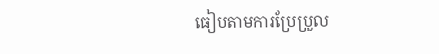ធៀបតាមការប្រែប្រួល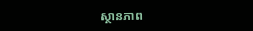ស្ថានភាព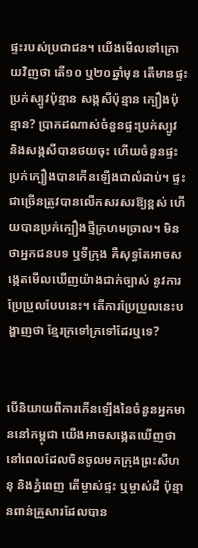ផ្ទះរបស់ប្រជាជន។ យើងមើលទៅក្រោយវិញថា តើ១០ ឬ២០ឆ្នាំមុន តើមានផ្ទះប្រក់ស្បូវប៉ុន្មាន សង្កសីប៉ុន្មាន ក្បឿងប៉ុន្មាន? ប្រាកដណាស់ចំនួនផ្ទះប្រក់ស្បូវ និងសង្កសីបានថយចុះ ហើយចំនួនផ្ទះប្រក់ក្បឿងបានកើនឡើងជាលំដាប់។ ផ្ទះជាច្រើនត្រូវបានលើកសរសរឱ្យខ្ពស់ ហើយបានប្រក់ក្បឿងថ្មីក្រហមច្រាល។ មិនថាអ្នកជនបទ ឬទីក្រុង គឺសុទ្ធតែអាចសង្កេតមើលឃើញយ៉ាងជាក់ច្បាស់ នូវការប្រែប្រួលបែបនេះ។ តើការប្រែប្រួលនេះបង្ហាញថា ខ្មែរក្រទៅក្រទៅដែរឬទេ?


បើនិយាយពីការកើនឡើងនៃចំនួនអ្នកមាននៅកម្ពុជា យើងអាចសង្កេតឃើញថា នៅពេលដែលចិនចូលមកក្រុងព្រះសីហនុ និងភ្នំពេញ តើម្ចាស់ផ្ទះ ឬម្ចាស់ដី ប៉ុន្មានពាន់គ្រួសារដែលបាន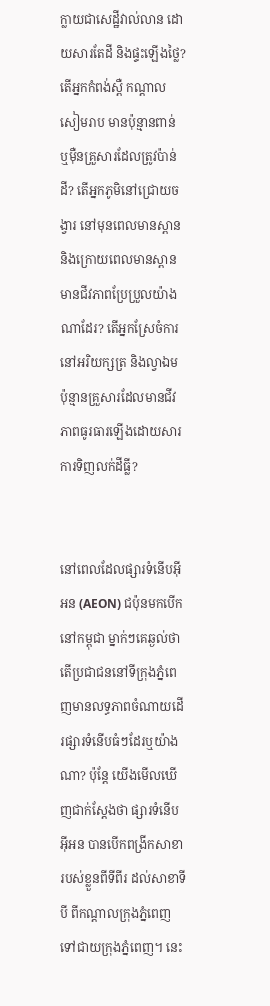ក្លាយជាសេដ្ឋីវាល់លាន ដោយសារតែដី និងផ្ទះឡើងថ្លៃ? តើអ្នកកំពង់ស្ពឺ កណ្តាល សៀមរាប មានប៉ុន្មានពាន់ ឬម៉ឺនគ្រួសារដែលត្រូវប៉ាន់ដី? តើអ្នកភូមិនៅជ្រោយចង្វារ នៅមុនពេលមានស្ពាន និងក្រោយពេលមានស្ពានមានជីវភាពប្រែប្រួលយ៉ាងណាដែរ? តើអ្នកស្រែចំការនៅអរិយក្សត្រ និងល្វាឯម ប៉ុន្មានគ្រួសារដែលមានជីវភាពធូរធារឡើងដោយសារការទិញលក់ដីធ្លី?


នៅពេលដែលផ្សារទំនើបអ៊ីអន (AEON) ជប៉ុនមកបើកនៅកម្ពុជា ម្នាក់ៗគេឆ្ងល់ថា តើប្រជាជននៅទីក្រុងភ្នំពេញមានលទ្ធភាពចំណាយដើរផ្សារទំនើបធំៗដែរឬយ៉ាងណា? ប៉ុន្តែ យើងមើលឃើញជាក់ស្តែងថា ផ្សារទំនើបអ៊ីអន បានបើកពង្រីកសាខារបស់ខ្លួនពីទីពីរ ដល់សាខាទីបី ពីកណ្តាលក្រុងភ្នំពេញ ទៅជាយក្រុងភ្នំពេញ។ នេះ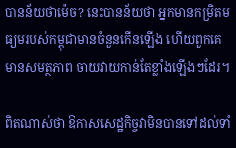បានន័យថាម៉េច? នេះបានន័យថា អ្នកមានកម្រិតមធ្យមរបស់កម្ពុជាមានចំនួនកើនឡើង ហើយពួកគេមានសមត្ថភាព ចាយវាយកាន់តែខ្លាំងឡើងៗដែរ។

ពិតណាស់ថា ឱកាសសេដ្ឋកិច្ចវាមិនបានទៅដល់ទាំ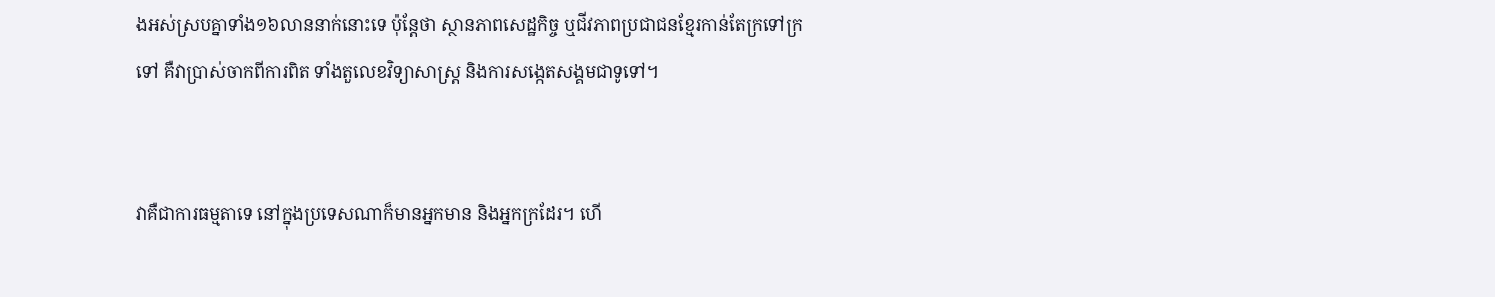ងអស់ស្របគ្នាទាំង១៦លាននាក់នោះទេ ប៉ុន្តែថា ស្ថានភាពសេដ្ឋកិច្ច ឬជីវភាពប្រជាជនខ្មែរកាន់តែក្រទៅក្រទៅ គឺវាប្រាស់ចាកពីការពិត ទាំងតួលេខវិទ្យាសាស្ត្រ និងការសង្កេតសង្គមជាទូទៅ។


វាគឺជាការធម្មតាទេ នៅក្នុងប្រទេសណាក៏មានអ្នកមាន និងអ្នកក្រដែរ។ ហើ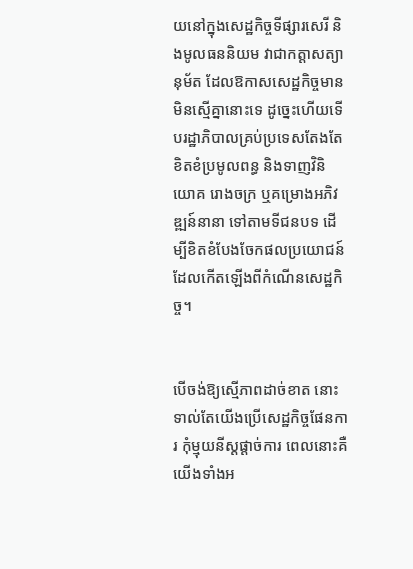យនៅក្នុងសេដ្ឋកិច្ចទីផ្សារសេរី និងមូលធននិយម វាជាកត្តាសត្យានុម័ត ដែលឱកាសសេដ្ឋកិច្ចមានមិនស្មើគ្នានោះទេ ដូច្នេះហើយទើបរដ្ឋាភិបាលគ្រប់ប្រទេសតែងតែខិតខំប្រមូលពន្ធ និងទាញវិនិយោគ រោងចក្រ ឬគម្រោងអភិវឌ្ឍន៍នានា ទៅតាមទីជនបទ ដើម្បីខិតខំបែងចែកផលប្រយោជន៍ដែលកើតឡើងពីកំណើនសេដ្ឋកិច្ច។


បើចង់ឱ្យស្មើភាពដាច់ខាត នោះទាល់តែយើងប្រើសេដ្ឋកិច្ចផែនការ កុំម្មុយនីស្តផ្តាច់ការ ពេលនោះគឺយើងទាំងអ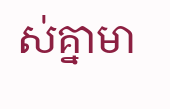ស់គ្នាមា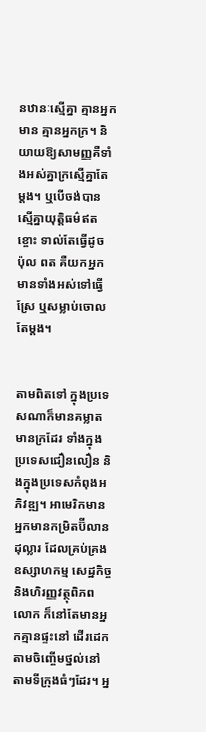នឋានៈស្មើគ្នា គ្មានអ្នកមាន គ្មានអ្នកក្រ។ និយាយឱ្យសាមញ្ញគឺទាំងអស់គ្នាក្រស្មើគ្នាតែម្តង។ ឬបើចង់បានស្មើគ្នាយុត្តិធម៌ឥតខ្ចោះ ទាល់តែធ្វើដូច ប៉ុល ពត គឺយកអ្នកមានទាំងអស់ទៅធ្វើស្រែ ឬសម្លាប់ចោលតែម្តង។


តាមពិតទៅ ក្នុងប្រទេសណាក៏មានគម្លាតមានក្រដែរ ទាំងក្នុងប្រទេសជឿនលឿន និងក្នុងប្រទេសកំពុងអភិវឌ្ឍ។ អាមេរិកមានអ្នកមានកម្រិតប៊ីលានដុល្លារ ដែលគ្រប់គ្រងឧស្សាហកម្ម សេដ្ឋកិច្ច និងហិរញ្ញវត្ថុពិភពលោក ក៏នៅតែមានអ្នកគ្មានផ្ទះនៅ ដើរដេកតាមចិញ្ចើមថ្នល់នៅតាមទីក្រុងធំៗដែរ។ អ្ន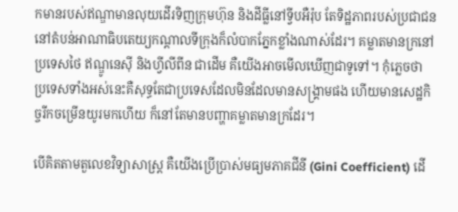កមានរបស់ឥណ្ឌាមានលុយដើរទិញក្រុមហ៊ុន និងដីធ្លីនៅទ្វីបអឺរ៉ុប តែទិដ្ឋភាពរបស់ប្រជាជននៅតំបន់អាណាធិបតេយ្យកណ្តាលទីក្រុងក៏លំបាកភ្នែកខ្លាំងណាស់ដែរ។ គម្លាតមានក្រនៅប្រទេសថៃ ឥណ្ឌូនេស៊ី និងហ្វីលីពីន ជាដើម គឺយើងអាចមើលឃើញជាទូទៅ។ កុំភ្លេចថា ប្រទេសទាំងអស់នេះគឺសុទ្ធតែជាប្រទេសដែលមិនដែលមានសង្គ្រាមផង ហើយមានសេដ្ឋកិច្ចរីកចម្រើនយូរមកហើយ ក៏នៅតែមានបញ្ហាគម្លាតមានក្រដែរ។

បើគិតតាមតួលេខវិទ្យាសាស្ត្រ គឺយើងប្រើប្រាស់មធ្យមភាគជីនី (Gini Coefficient) ដើ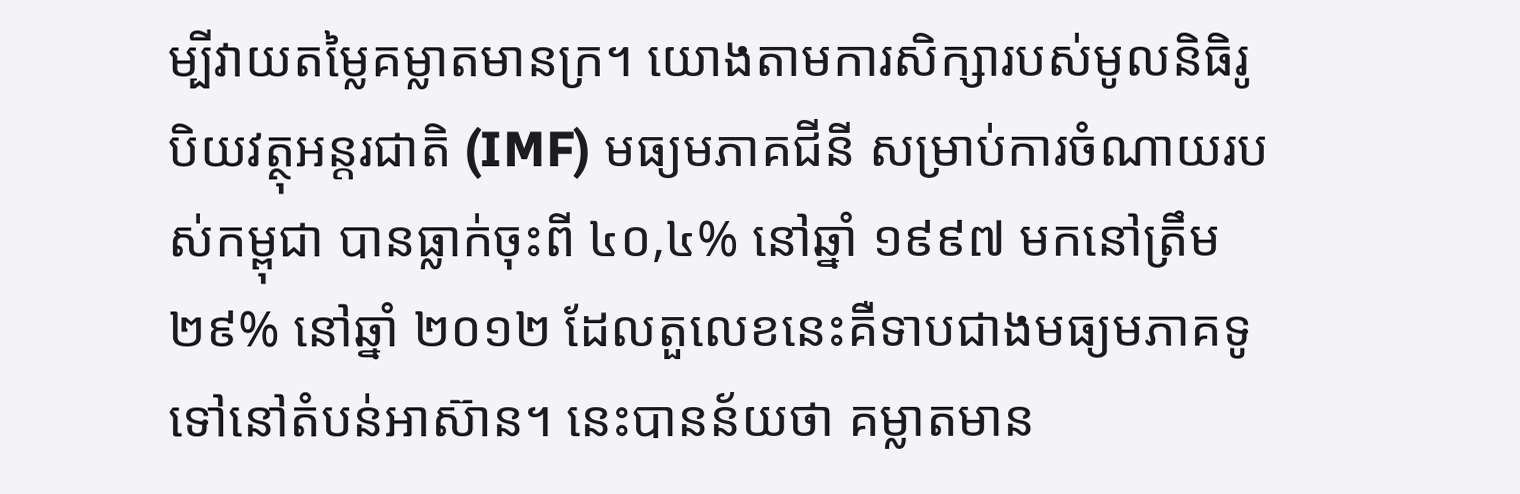ម្បីវាយតម្លៃគម្លាតមានក្រ។ យោងតាមការសិក្សារបស់មូលនិធិរូបិយវត្ថុអន្តរជាតិ (IMF) មធ្យមភាគជីនី សម្រាប់ការចំណាយរបស់កម្ពុជា បានធ្លាក់ចុះពី ៤០,៤% នៅឆ្នាំ ១៩៩៧ មកនៅត្រឹម ២៩% នៅឆ្នាំ ២០១២ ដែលតួលេខនេះគឺទាបជាងមធ្យមភាគទូទៅនៅតំបន់អាស៊ាន។ នេះបានន័យថា គម្លាតមាន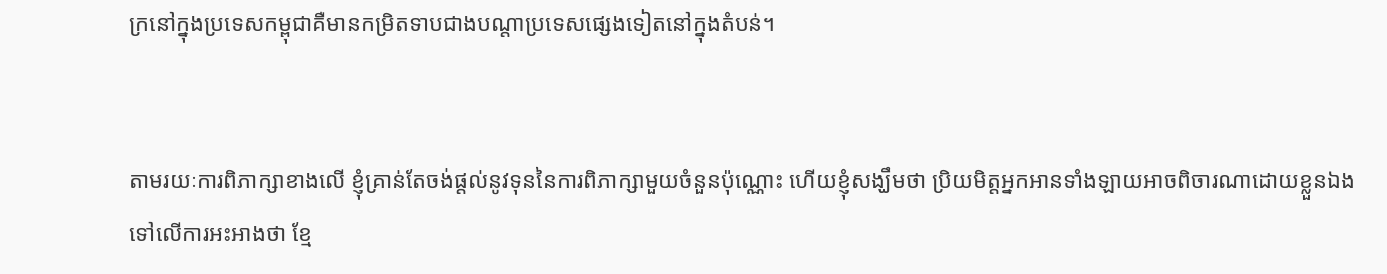ក្រនៅក្នុងប្រទេសកម្ពុជាគឺមានកម្រិតទាបជាងបណ្តាប្រទេសផ្សេងទៀតនៅក្នុងតំបន់។


តាមរយៈការពិភាក្សាខាងលើ ខ្ញុំគ្រាន់តែចង់ផ្តល់នូវទុននៃការពិភាក្សាមួយចំនួនប៉ុណ្ណោះ ហើយខ្ញុំសង្ឃឹមថា ប្រិយមិត្តអ្នកអានទាំងឡាយអាចពិចារណាដោយខ្លួនឯង ទៅលើការអះអាងថា ខ្មែ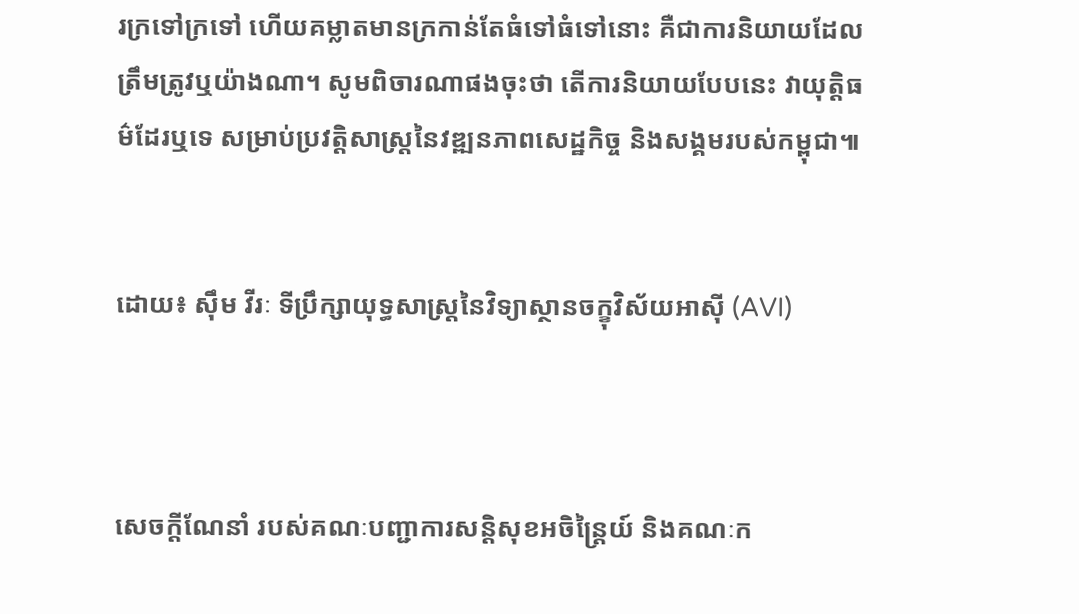រក្រទៅក្រទៅ ហើយគម្លាតមានក្រកាន់តែធំទៅធំទៅនោះ គឺជាការនិយាយដែលត្រឹមត្រូវឬយ៉ាងណា។ សូមពិចារណាផងចុះថា តើការនិយាយបែបនេះ វាយុត្តិធម៌ដែរឬទេ សម្រាប់ប្រវត្តិសាស្ត្រនៃវឌ្ឍនភាពសេដ្ឋកិច្ច និងសង្គមរបស់កម្ពុជា៕


ដោយ៖ ស៊ឹម វីរៈ ទីប្រឹក្សាយុទ្ធសាស្ត្រនៃវិទ្យាស្ថានចក្ខុវិស័យអាស៊ី (AVI)



សេចក្តីណែនាំ របស់គណៈបញ្ជាការសន្តិសុខអចិន្រ្តៃយ៍ និងគណៈក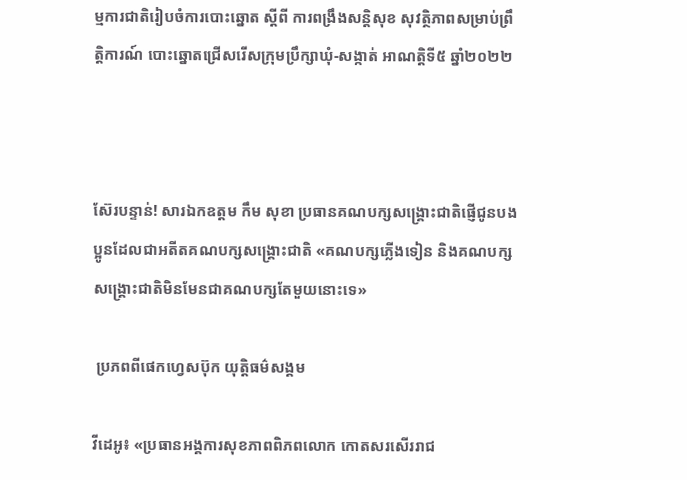ម្មការជាតិរៀបចំការបោះឆ្នោត ស្តីពី ការពង្រឹងសន្តិសុខ សុវត្ថិភាពសម្រាប់ព្រឹត្តិការណ៍ បោះឆ្នោតជ្រើសរើសក្រុមប្រឹក្សាឃុំ-សង្កាត់ អាណត្តិទី៥ ឆ្នាំ២០២២



ស៊ែរបន្ទាន់! សារឯកឧត្តម កឹម សុខា ប្រធានគណបក្សសង្គ្រោះជាតិផ្ញើជូនបងប្អូនដែលជាអតីតគណបក្សសង្គ្រោះជាតិ «គណបក្សភ្លើងទៀន និងគណបក្សសង្គ្រោះជាតិមិនមែនជាគណបក្សតែមួយនោះទេ»

 ប្រភពពីផេកហ្វេសប៊ុក យុត្តិធម៌សង្គម

វីដេអូ៖ «ប្រធានអង្គការសុខភាពពិភពលោក កោតសរសើររាជ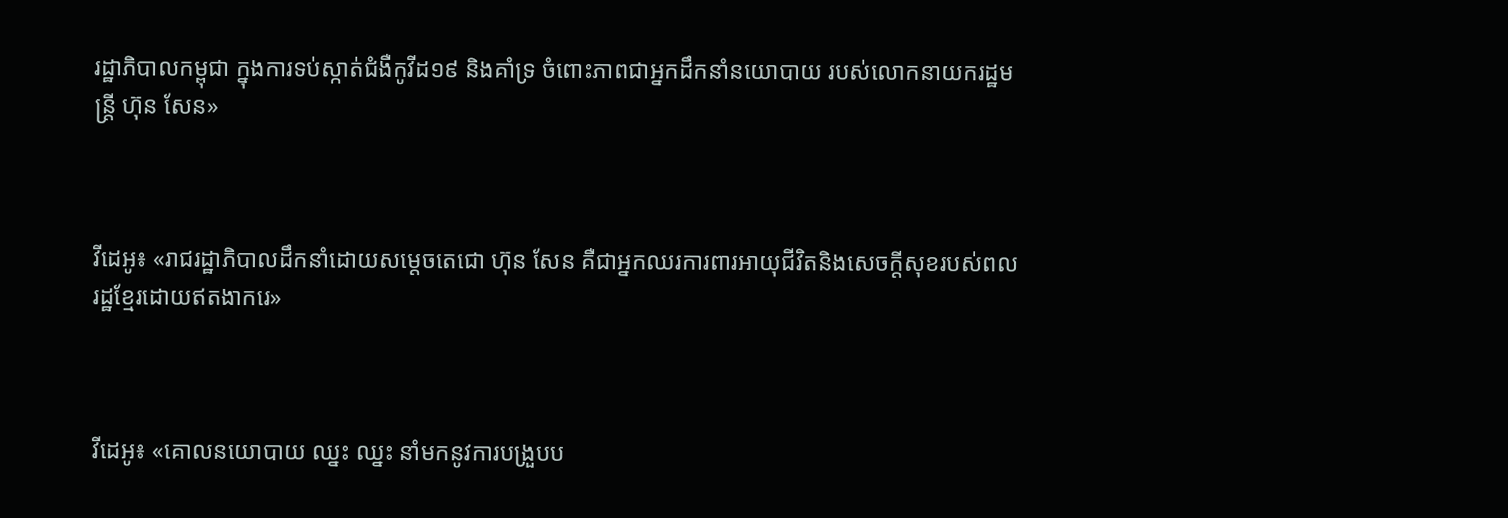រដ្ឋាភិបាលកម្ពុជា ក្នុងការទប់ស្កាត់ជំងឺកូវីដ១៩ និងគាំទ្រ ចំពោះភាពជាអ្នកដឹកនាំនយោបាយ របស់លោកនាយករដ្ឋមន្ត្រី ហ៊ុន សែន»



វីដេអូ៖ «រាជរដ្ឋាភិបាលដឹកនាំដោយសម្តេចតេជោ ហ៊ុន សែន គឺជាអ្នកឈរការពារអាយុជីវិតនិងសេចក្តីសុខរបស់ពលរដ្ឋខ្មែរដោយឥតងាករេ»



វីដេអូ៖ «គោលនយោបាយ ឈ្នះ ឈ្នះ នាំមកនូវការបង្រួបប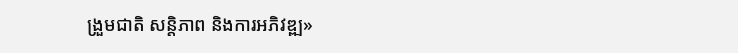ង្រួមជាតិ សន្តិភាព និងការអភិវឌ្ឍ»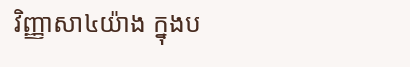វិញ្ញាសា៤យ៉ាង ក្នុងប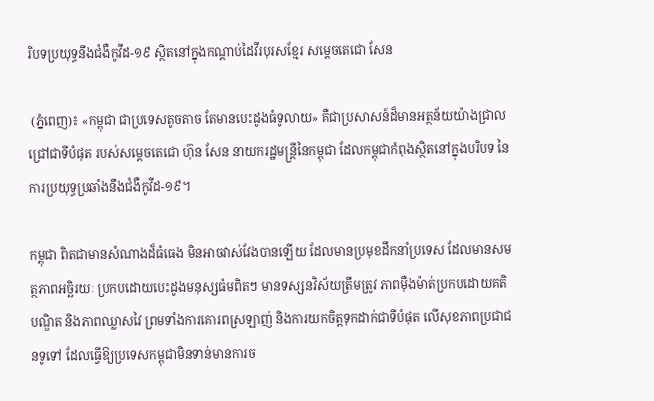រិបទប្រយុទ្ធនឹងជំងឺកូវីដ-១៩ ស្ថិតនៅក្នុងកណ្ដាប់ដៃវីរបុរសខ្មែរ សម្ដេចតេជោ សែន

 (ភ្នំពេញ)៖ «កម្ពុជា ជាប្រទេសតូចតាច តែមានបេះដូងធំទូលាយ» គឺជាប្រសាសន៍ដ៏មានអត្ថន័យយ៉ាងជ្រាលជ្រៅជាទីបំផុត របស់សម្ដេចតេជោ ហ៊ុន សែន នាយករដ្ឋមន្ត្រីនៃកម្ពុជា ដែលកម្ពុជាកំពុងស្ថិតនៅក្នុងបរិបទ នៃការប្រយុទ្ធប្រឆាំងនឹងជំងឺកូវីដ-១៩។

កម្ពុជា ពិតជាមានសំណាងដ៏ធំធេង មិនអាចវាស់វែងបានឡើយ ដែលមានប្រមុខដឹកនាំប្រទេស ដែលមានសមត្ថភាពអច្ឆិរយៈ ប្រកបដោយបេះដូងមនុស្សធំមពិតៗ មានទស្សនវិស័យត្រឹមត្រូវ ភាពម៉ឺងម៉ាត់ប្រកបដោយគតិបណ្ឌិត និងភាពឈ្លាសវៃ ព្រមទាំងការគោរពស្រឡាញ់ និងការយកចិត្តទុកដាក់ជាទីបំផុត លើសុខភាពប្រជាជនទូទៅ ដែលធ្វើឱ្យប្រទេសកម្ពុជាមិនទាន់មានការច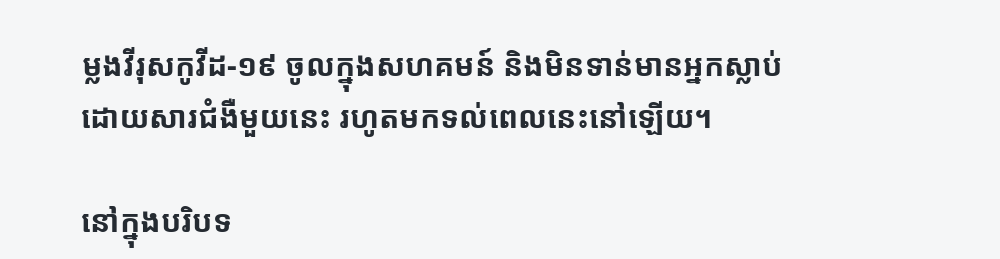ម្លងវីរុសកូវីដ-១៩ ចូលក្នុងសហគមន៍ និងមិនទាន់មានអ្នកស្លាប់ ដោយសារជំងឺមួយនេះ រហូតមកទល់ពេលនេះនៅឡើយ។

នៅក្នុងបរិបទ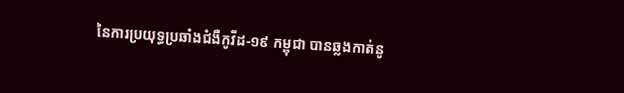នៃការប្រយុទ្ធប្រឆាំងជំងឺកូវីដ-១៩ កម្ពុជា បានឆ្លងកាត់នូ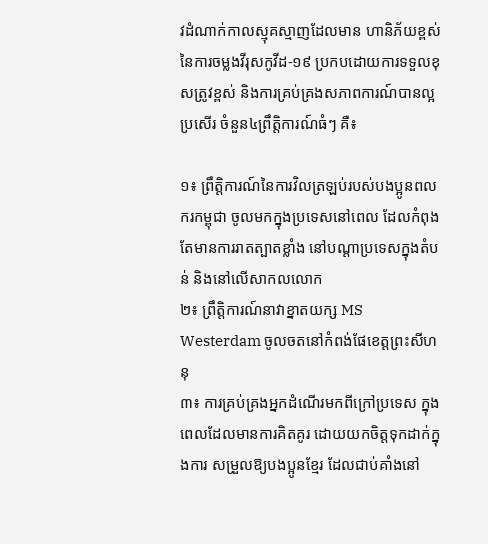វដំណាក់កាលស្មុគស្មាញដែលមាន ហានិភ័យខ្ពស់នៃការចម្លងវីរុសកូវីដ-១៩ ប្រកបដោយការទទួលខុសត្រូវខ្ពស់ និងការគ្រប់គ្រងសភាពការណ៍បានល្អប្រសើរ ចំនួន៤ព្រឹត្តិការណ៍ធំៗ គឺ៖

១៖ ព្រឹត្តិការណ៍នៃការវិលត្រឡប់របស់បងប្អូនពលករកម្ពុជា ចូលមកក្នុងប្រទេសនៅពេល ដែលកំពុងតែមានការរាតត្បាតខ្លាំង នៅបណ្ដាប្រទេសក្នុងតំបន់ និងនៅលើសាកលលោក
២៖ ព្រឹត្តិការណ៍នាវាខ្នាតយក្ស MS Westerdam ចូលចតនៅកំពង់ផែខេត្តព្រះសីហនុ
៣៖ ការគ្រប់គ្រងអ្នកដំណើរមកពីក្រៅប្រទេស ក្នុងពេលដែលមានការគិតគូរ ដោយយកចិត្តទុកដាក់ក្នុងការ សម្រួលឱ្យបងប្អូនខ្មែរ ដែលជាប់គាំងនៅ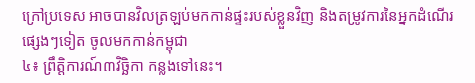ក្រៅប្រទេស អាចបានវិលត្រឡប់មកកាន់ផ្ទះរបស់ខ្លួនវិញ និងតម្រូវការនៃអ្នកដំណើរផ្សេងៗទៀត ចូលមកកាន់កម្ពុជា
៤៖ ព្រឹត្តិការណ៍៣វិច្ឆិកា កន្លងទៅនេះ។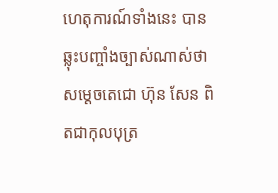ហេតុការណ៍ទាំងនេះ បានឆ្លុះបញ្ចាំងច្បាស់ណាស់ថា សម្ដេចតេជោ ហ៊ុន សែន ពិតជាកុលបុត្រ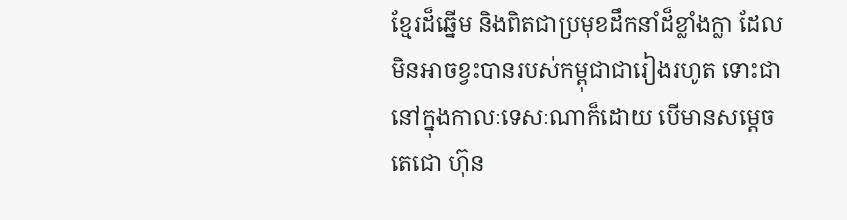ខ្មែរដ៏ឆ្នើម និងពិតជាប្រមុខដឹកនាំដ៏ខ្លាំងក្លា ដែលមិនអាចខ្វះបានរបស់កម្ពុជាជារៀងរហូត ទោះជានៅក្នុងកាលៈទេសៈណាក៏ដោយ បើមានសម្ដេចតេជោ ហ៊ុន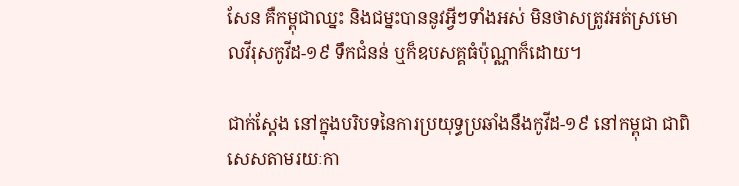សែន គឺកម្ពុជាឈ្នះ និងជម្នះបាននូវអ្វីៗទាំងអស់ មិនថាសត្រូវអត់ស្រមោលវីរុសកូវីដ-១៩ ទឹកជំនន់ ឬក៏ឧបសគ្គធំប៉ុណ្ណាក៏ដោយ។

ជាក់ស្តែង នៅក្នុងបរិបទនៃការប្រយុទ្ធប្រឆាំងនឹងកូវីដ-១៩ នៅកម្ពុជា ជាពិសេសតាមរយៈកា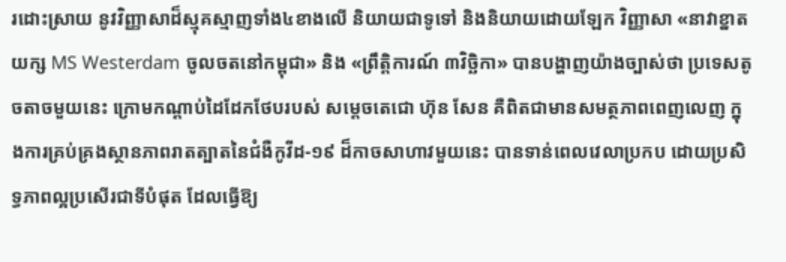រដោះស្រាយ នូវវិញ្ញាសាដ៏ស្មុគស្មាញទាំង៤ខាងលើ និយាយជាទូទៅ និងនិយាយដោយឡែក វិញ្ញាសា «នាវាខ្នាតយក្ស MS Westerdam ចូលចតនៅកម្ពុជា» និង «ព្រឹត្តិការណ៍ ៣វិច្ឆិកា» បានបង្ហាញយ៉ាងច្បាស់ថា ប្រទេសតូចតាចមួយនេះ ក្រោមកណ្ដាប់ដៃដែកថែបរបស់ សម្ដេចតេជោ ហ៊ុន សែន គឺពិតជាមានសមត្ថភាពពេញលេញ ក្នុងការគ្រប់គ្រងស្ថានភាពរាតត្បាតនៃជំងឺកូវីដ-១៩ ដ៏កាចសាហាវមួយនេះ បានទាន់ពេលវេលាប្រកប ដោយប្រសិទ្ធភាពល្អប្រសើរជាទីបំផុត ដែលធ្វើឱ្យ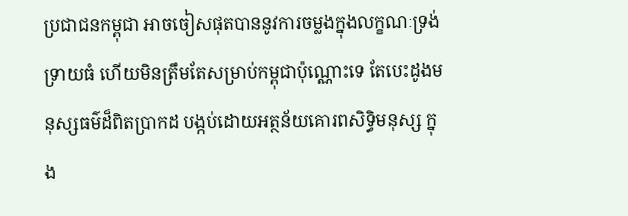ប្រជាជនកម្ពុជា អាចចៀសផុតបាននូវការចម្លងក្នុងលក្ខណៈទ្រង់ទ្រាយធំ ហើយមិនត្រឹមតែសម្រាប់កម្ពុជាប៉ុណ្ណោះទេ តែបេះដូងមនុស្សធម៌ដ៏ពិតប្រាកដ បង្កប់ដោយអត្ថន័យគោរពសិទ្ធិមនុស្ស ក្នុង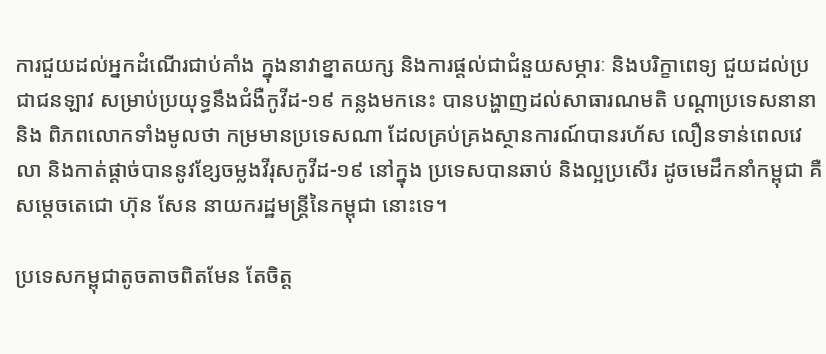ការជួយដល់អ្នកដំណើរជាប់គាំង ក្នុងនាវាខ្នាតយក្ស និងការផ្តល់ជាជំនួយសម្ភារៈ និងបរិក្ខាពេទ្យ ជួយដល់ប្រជាជនឡាវ សម្រាប់ប្រយុទ្ធនឹងជំងឺកូវីដ-១៩ កន្លងមកនេះ បានបង្ហាញដល់សាធារណមតិ បណ្ដាប្រទេសនានា និង ពិភពលោកទាំងមូលថា កម្រមានប្រទេសណា ដែលគ្រប់គ្រងស្ថានការណ៍បានរហ័ស លឿនទាន់ពេលវេលា និងកាត់ផ្តាច់បាននូវខ្សែចម្លងវីរុសកូវីដ-១៩ នៅក្នុង ប្រទេសបានឆាប់ និងល្អប្រសើរ ដូចមេដឹកនាំកម្ពុជា គឺសម្ដេចតេជោ ហ៊ុន សែន នាយករដ្ឋមន្ត្រីនៃកម្ពុជា នោះទេ។

ប្រទេសកម្ពុជាតូចតាចពិតមែន តែចិត្ត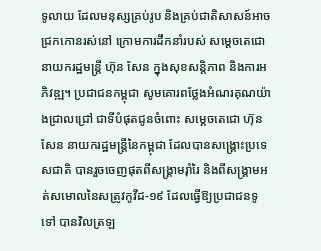ទូលាយ ដែលមនុស្សគ្រប់រូប និងគ្រប់ជាតិសាសន៍អាចជ្រកកោនរស់នៅ ក្រោមការដឹកនាំរបស់ សម្ដេចតេជោនាយករដ្ឋមន្ត្រី ហ៊ុន សែន ក្នុងសុខសន្តិភាព និងការអភិវឌ្ឍ។ ប្រជាជនកម្ពុជា សូមគោរពថ្លែងអំណរគុណយ៉ាងជ្រាលជ្រៅ ជាទីបំផុតជូនចំពោះ សម្ដេចតេជោ ហ៊ុន សែន នាយករដ្ឋមន្ត្រីនៃកម្ពុជា ដែលបានសង្គ្រោះប្រទេសជាតិ បានរួចចេញផុតពីសង្គ្រាមរ៉ាំរៃ និងពីសង្គ្រាមអត់សមោលនៃសត្រូវកូវីដ-១៩ ដែលធ្វើឱ្យប្រជាជនទូទៅ បានវិលត្រឡ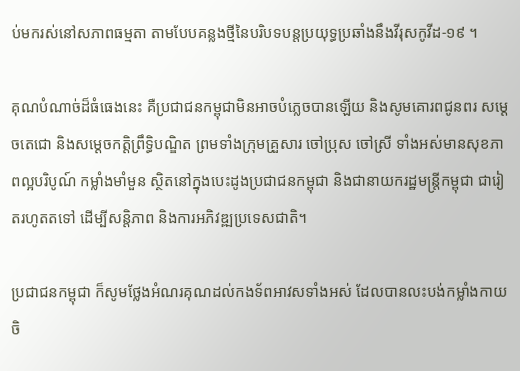ប់មករស់នៅសភាពធម្មតា តាមបែបគន្លងថ្មីនៃបរិបទបន្តប្រយុទ្ធប្រឆាំងនឹងវីរុសកូវីដ-១៩ ។

គុណបំណាច់ដ៏ធំធេងនេះ គឺប្រជាជនកម្ពុជាមិនអាចបំភ្លេចបានឡើយ និងសូមគោរពជូនពរ សម្ដេចតេជោ និងសម្ដេចកត្តិព្រឹទ្ធិបណ្ឌិត ព្រមទាំងក្រុមគ្រួសារ ចៅប្រុស ចៅស្រី ទាំងអស់មានសុខភាពល្អបរិបូណ៍ កម្លាំងមាំមួន ស្ថិតនៅក្នុងបេះដូងប្រជាជនកម្ពុជា និងជានាយករដ្ឋមន្ត្រីកម្ពុជា ជារៀតរហូតតទៅ ដើម្បីសន្តិភាព និងការអភិវឌ្ឍប្រទេសជាតិ។

ប្រជាជនកម្ពុជា ក៏សូមថ្លែងអំណរគុណដល់កងទ័ពអាវសទាំងអស់ ដែលបានលះបង់កម្លាំងកាយចិ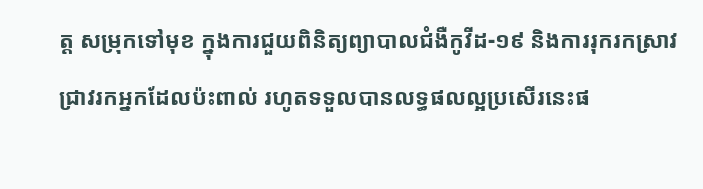ត្ត សម្រុកទៅមុខ ក្នុងការជួយពិនិត្យព្យាបាលជំងឺកូវីដ-១៩ និងការរុករកស្រាវជ្រាវរកអ្នកដែលប៉ះពាល់ រហូតទទួលបានលទ្ធផលល្អប្រសើរនេះផ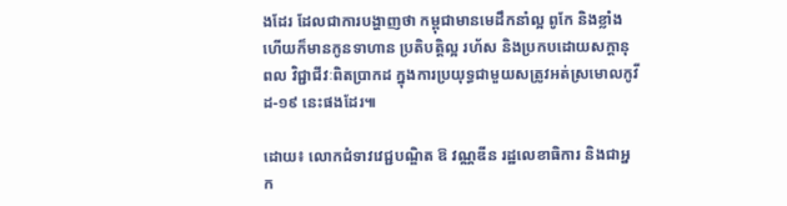ងដែរ ដែលជាការបង្ហាញថា កម្ពុជាមានមេដឹកនាំល្អ ពូកែ និងខ្លាំង ហើយក៏មានកូនទាហាន ប្រតិបត្តិល្អ រហ័ស និងប្រកបដោយសក្តានុពល វិជ្ជាជីវៈពិតប្រាកដ ក្នុងការប្រយុទ្ធជាមួយសត្រូវអត់ស្រមោលកូវីដ-១៩ នេះផងដែរ៕

ដោយ៖ លោកជំទាវវេជ្ជបណ្ឌិត ឱ វណ្ណឌីន រដ្ឋលេខាធិការ និងជាអ្នក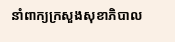នាំពាក្យក្រសួងសុខាភិបាល